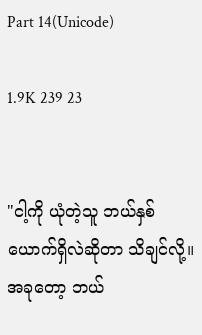Part 14(Unicode)

1.9K 239 23


"ငါ့ကို ယုံတဲ့သူ ဘယ်နှစ်ယောက်ရှိလဲဆိုတာ သိချင်လို့။ အခုတော့ ဘယ်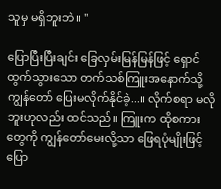သူမှ မရှိဘူးဘဲ။ "

ပြောပြီးပြီးချင်း ခြေလှမ်းမြန်မြန်ဖြင့် ရှောင်ထွက်သွားသော တက်သစ်ကြူးအနောက်သို့ ကျွန်တော် ပြေးမလိုက်နိုင်ခဲ့...။ လိုက်စရာ မလိုဘူးဟုလည်း ထင်သည်။ ကြူးက ထိုစကားတွေကို ကျွန်တော်မေးလို့သာ ဖြေရပုံမျိုးဖြင့် ပြော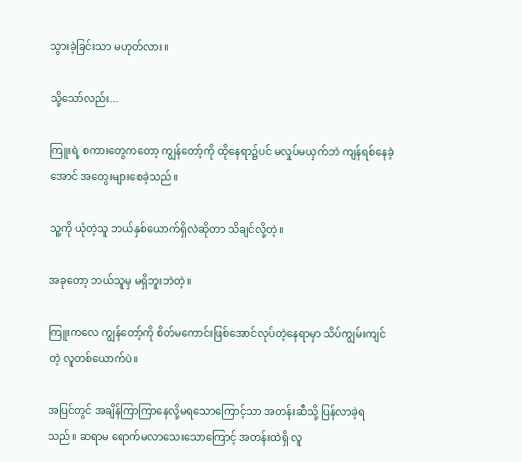သွားခဲ့ခြင်းသာ မဟုတ်လား။

သို့သော်လည်း...

ကြူးရဲ့ စကားတွေကတော့ ကျွန်တော့်ကို ထိုနေရာ၌ပင် မလှုပ်မယှက်ဘဲ ကျန်ရစ်နေခဲ့အောင် အတွေးများစေခဲ့သည်။

သူ့ကို ယုံတဲ့သူ ဘယ်နှစ်ယောက်ရှိလဲဆိုတာ သိချင်လို့တဲ့။

အခုတော့ ဘယ်သူမှ မရှိဘူးဘဲတဲ့။

ကြူးကလေ ကျွန်တော့်ကို စိတ်မကောင်းဖြစ်အောင်လုပ်တဲ့နေရာမှာ သိပ်ကျွမ်းကျင်တဲ့ လူတစ်ယောက်ပဲ။

အပြင်တွင် အချိန်ကြာကြာနေလို့မရသောကြောင့်သာ အတန်းဆီသို့ ပြန်လာခဲ့ရသည်။ ဆရာမ ရောက်မလာသေးသောကြောင့် အတန်းထဲရှိ လူ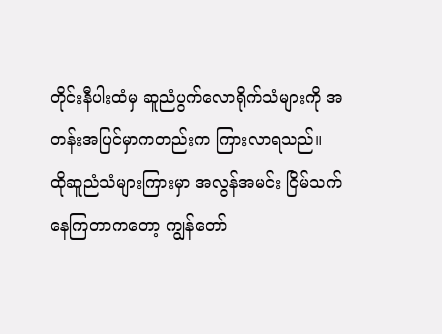တိုင်းနီပါးထံမှ ဆူညံပွက်လောရိုက်သံများကို အတန်းအပြင်မှာကတည်းက ကြားလာရသည်။
ထိုဆူညံသံများကြားမှာ အလွန်အမင်း ငြိမ်သက်နေကြတာကတော့ ကျွန်တော်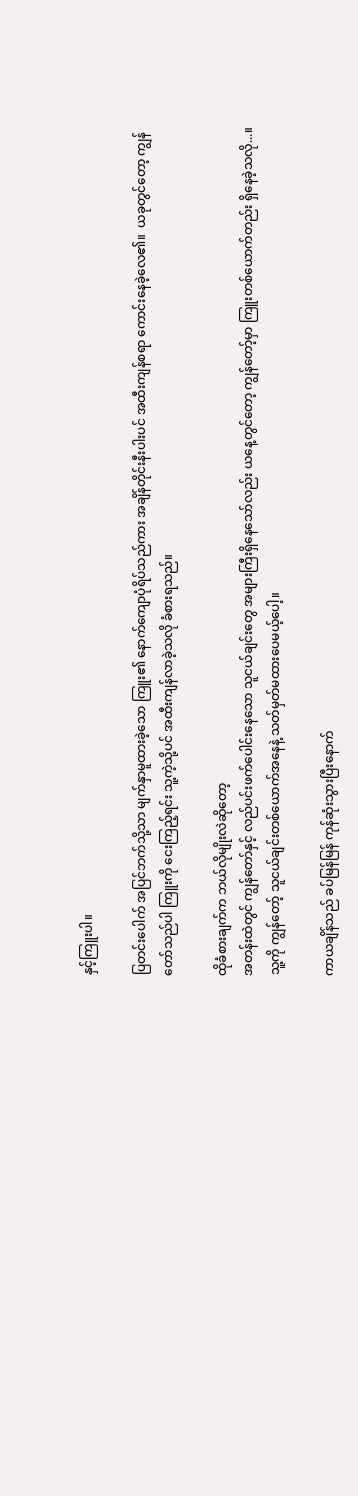နှင့်ကြူးပါ။

ပြတင်းပေါက် အပြင်ဘက်သို့သာ မျက်နှာမူထားခဲ့သော ကြူး၏ နောက်ကျောပုံရိပ်သည်ကား အချိန်တိုင်းနီးပါးပင် အထီးကျန်စရာ ကောင်းနေခဲ့လေ၏။  ယခုတွင်တော့ ကျွန်တော်သည်ပါ ကြူးကို ငေးကြည့်ရင်း သူ့ကဲ့သို့ပင် အထီးကျန်လာခဲ့သလို ခံစားရသည်။

ထိုခံစားချက်က ဘယ်လိုမျိုးလဲဆိုတော့
အတန်းထဲတွင် ကျွန်တော်နှင့် လည်ပင်းဖက်ပေါင်းနေသော သူငယ်ချင်းတွေ အများကြီးရှိနေသော်လည်း ယနေ့တွင်တော့ ကျွန်တော့်မှာ ကြူးတစ်ယောက်တည်း ရှိနေခဲ့သလို...။
သူ့ကို ကျွန်တော့် သူငယ်ချင်းတစ်ယောက်အနေနဲ့ သတ်မှတ်မထားပေမယ့်ပေါ့။

ကာယချိန်သည် ခပ်မြန်မြန် ကုန်ဆုံးသွားပြီးနောက်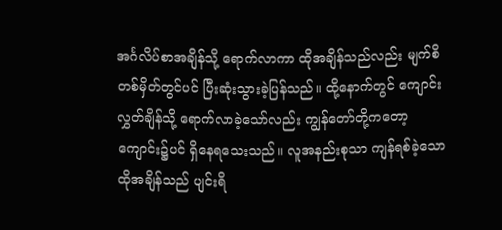အင်္ဂလိပ်စာအချိန်သို့ ရောက်လာကာ ထိုအချိန်သည်လည်း မျက်စိတစ်မှိတ်တွင်ပင် ပြီးဆုံးသွားခဲ့ပြန်သည်။ ထို့နောက်တွင် ကျောင်းလွှတ်ချိန်သို့ ရောက်လာခဲ့သော်လည်း ကျွန်တော်တို့ကတော့ ကျောင်း၌ပင် ရှိနေရသေးသည်။ လူအနည်းစုသာ ကျန်ရစ်ခဲ့သော ထိုအချိန်သည် ပျင်းရိ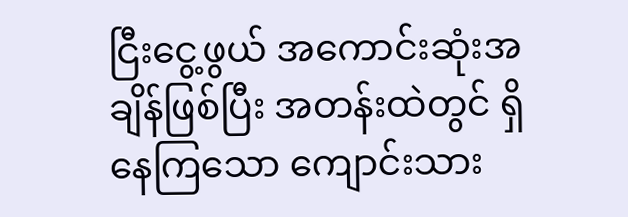ငြီးငွေ့ဖွယ် အကောင်းဆုံးအချိန်ဖြစ်ပြီး အတန်းထဲတွင် ရှိနေကြသော ကျောင်းသား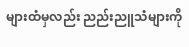များထံမှလည်း ညည်းညူသံများကို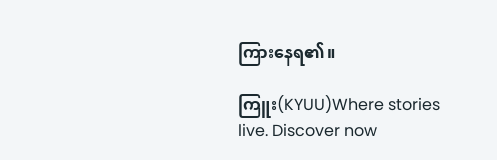ကြားနေရ၏။

ကြူး(KYUU)Where stories live. Discover now